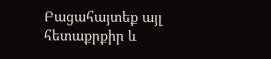Բացահայտեք այլ հետաքրքիր և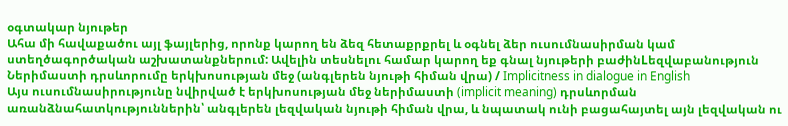օգտակար նյութեր
Ահա մի հավաքածու այլ ֆայլերից, որոնք կարող են ձեզ հետաքրքրել և օգնել ձեր ուսումնասիրման կամ ստեղծագործական աշխատանքներում: Ավելին տեսնելու համար կարող եք գնալ նյութերի բաժինLեզվաբանություն
Ներիմաստի դրսևորումը երկխոսության մեջ (անգլերեն նյութի հիման վրա) / Implicitness in dialogue in English
Այս ուսումնասիրությունը նվիրված է երկխոսության մեջ ներիմաստի (implicit meaning) դրսևորման առանձնահատկություններին՝ անգլերեն լեզվական նյութի հիման վրա, և նպատակ ունի բացահայտել այն լեզվական ու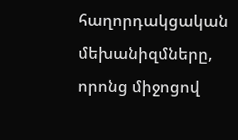հաղորդակցական մեխանիզմները, որոնց միջոցով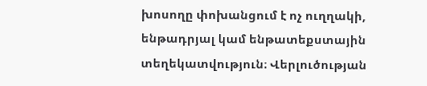խոսողը փոխանցում է ոչ ուղղակի, ենթադրյալ կամ ենթատեքստային տեղեկատվություն։ Վերլուծության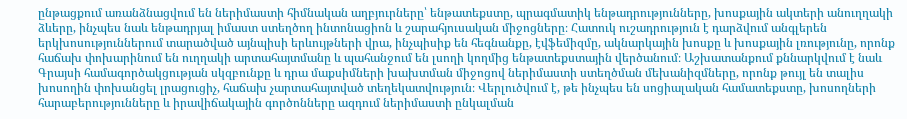ընթացքում առանձնացվում են ներիմաստի հիմնական աղբյուրները՝ ենթատեքստը, պրագմատիկ ենթադրությունները, խոսքային ակտերի անուղղակի ձևերը, ինչպես նաև ենթադրյալ իմաստ ստեղծող ինտոնացիոն և շարահյուսական միջոցները։ Հատուկ ուշադրություն է դարձվում անգլերեն երկխոսություններում տարածված այնպիսի երևույթների վրա, ինչպիսիք են հեգնանքը, էվֆեմիզմը, ակնարկային խոսքը և խոսքային լռությունը, որոնք հաճախ փոխարինում են ուղղակի արտահայտմանը և պահանջում են լսողի կողմից ենթատեքստային վերծանում։ Աշխատանքում քննարկվում է նաև Գրայսի համագործակցության սկզբունքը և դրա մաքսիմների խախտման միջոցով ներիմաստի ստեղծման մեխանիզմները, որոնք թույլ են տալիս խոսողին փոխանցել լրացուցիչ, հաճախ չարտահայտված տեղեկատվություն։ Վերլուծվում է, թե ինչպես են սոցիալական համատեքստը, խոսողների հարաբերությունները և իրավիճակային գործոնները ազդում ներիմաստի ընկալման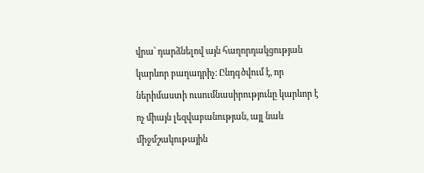վրա՝ դարձնելով այն հաղորդակցության կարևոր բաղադրիչ։ Ընդգծվում է, որ ներիմաստի ուսումնասիրությունը կարևոր է ոչ միայն լեզվաբանության, այլ նաև միջմշակութային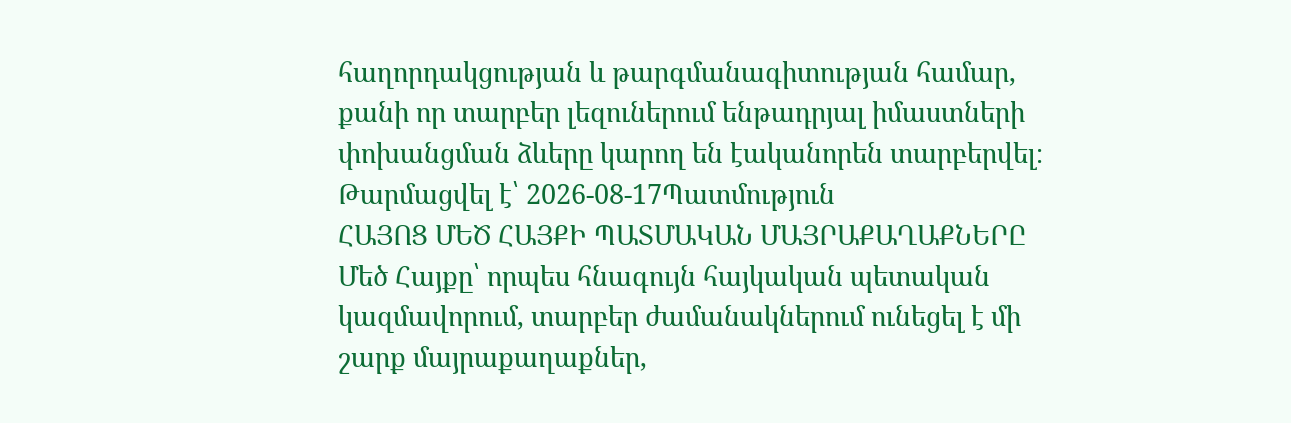հաղորդակցության և թարգմանագիտության համար, քանի որ տարբեր լեզուներում ենթադրյալ իմաստների փոխանցման ձևերը կարող են էականորեն տարբերվել։
Թարմացվել է՝ 2026-08-17Պատմություն
ՀԱՅՈՑ ՄԵԾ ՀԱՅՔԻ ՊԱՏՄԱԿԱՆ ՄԱՅՐԱՔԱՂԱՔՆԵՐԸ
Մեծ Հայքը՝ որպես հնագույն հայկական պետական կազմավորում, տարբեր ժամանակներում ունեցել է մի շարք մայրաքաղաքներ,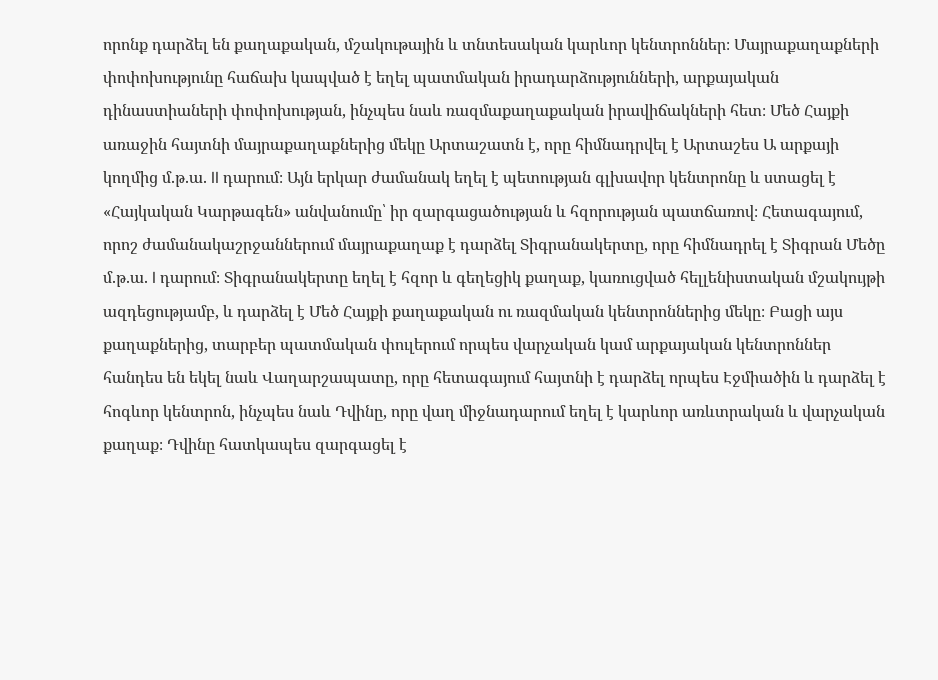որոնք դարձել են քաղաքական, մշակութային և տնտեսական կարևոր կենտրոններ։ Մայրաքաղաքների փոփոխությունը հաճախ կապված է եղել պատմական իրադարձությունների, արքայական դինաստիաների փոփոխության, ինչպես նաև ռազմաքաղաքական իրավիճակների հետ։ Մեծ Հայքի առաջին հայտնի մայրաքաղաքներից մեկը Արտաշատն է, որը հիմնադրվել է Արտաշես Ա արքայի կողմից մ.թ.ա. II դարում։ Այն երկար ժամանակ եղել է պետության գլխավոր կենտրոնը և ստացել է «Հայկական Կարթագեն» անվանումը՝ իր զարգացածության և հզորության պատճառով։ Հետագայում, որոշ ժամանակաշրջաններում մայրաքաղաք է դարձել Տիգրանակերտը, որը հիմնադրել է Տիգրան Մեծը մ.թ.ա. I դարում։ Տիգրանակերտը եղել է հզոր և գեղեցիկ քաղաք, կառուցված հելլենիստական մշակույթի ազդեցությամբ, և դարձել է Մեծ Հայքի քաղաքական ու ռազմական կենտրոններից մեկը։ Բացի այս քաղաքներից, տարբեր պատմական փուլերում որպես վարչական կամ արքայական կենտրոններ հանդես են եկել նաև Վաղարշապատը, որը հետագայում հայտնի է դարձել որպես Էջմիածին և դարձել է հոգևոր կենտրոն, ինչպես նաև Դվինը, որը վաղ միջնադարում եղել է կարևոր առևտրական և վարչական քաղաք։ Դվինը հատկապես զարգացել է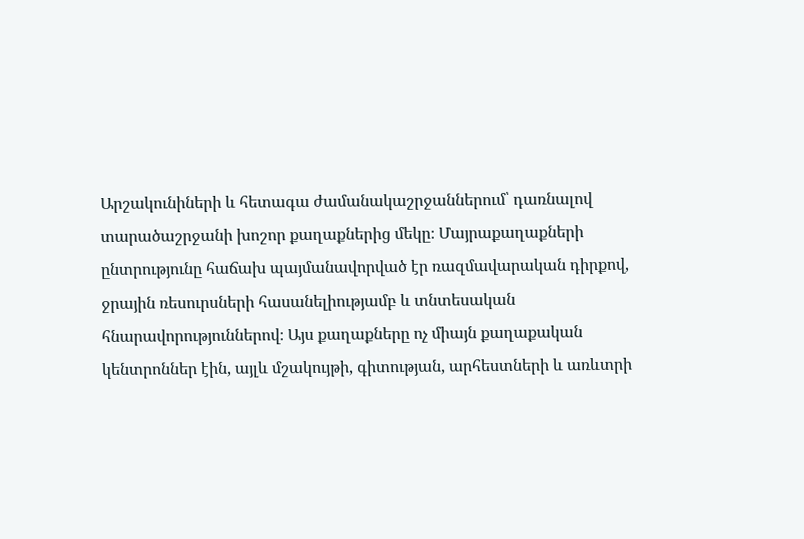Արշակունիների և հետագա ժամանակաշրջաններում՝ դառնալով տարածաշրջանի խոշոր քաղաքներից մեկը։ Մայրաքաղաքների ընտրությունը հաճախ պայմանավորված էր ռազմավարական դիրքով, ջրային ռեսուրսների հասանելիությամբ և տնտեսական հնարավորություններով։ Այս քաղաքները ոչ միայն քաղաքական կենտրոններ էին, այլև մշակույթի, գիտության, արհեստների և առևտրի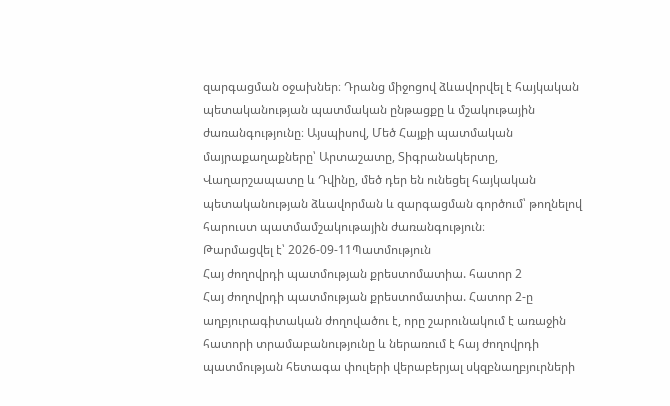զարգացման օջախներ։ Դրանց միջոցով ձևավորվել է հայկական պետականության պատմական ընթացքը և մշակութային ժառանգությունը։ Այսպիսով, Մեծ Հայքի պատմական մայրաքաղաքները՝ Արտաշատը, Տիգրանակերտը, Վաղարշապատը և Դվինը, մեծ դեր են ունեցել հայկական պետականության ձևավորման և զարգացման գործում՝ թողնելով հարուստ պատմամշակութային ժառանգություն։
Թարմացվել է՝ 2026-09-11Պատմություն
Հայ ժողովրդի պատմության քրեստոմատիա. հատոր 2
Հայ ժողովրդի պատմության քրեստոմատիա. Հատոր 2-ը աղբյուրագիտական ժողովածու է, որը շարունակում է առաջին հատորի տրամաբանությունը և ներառում է հայ ժողովրդի պատմության հետագա փուլերի վերաբերյալ սկզբնաղբյուրների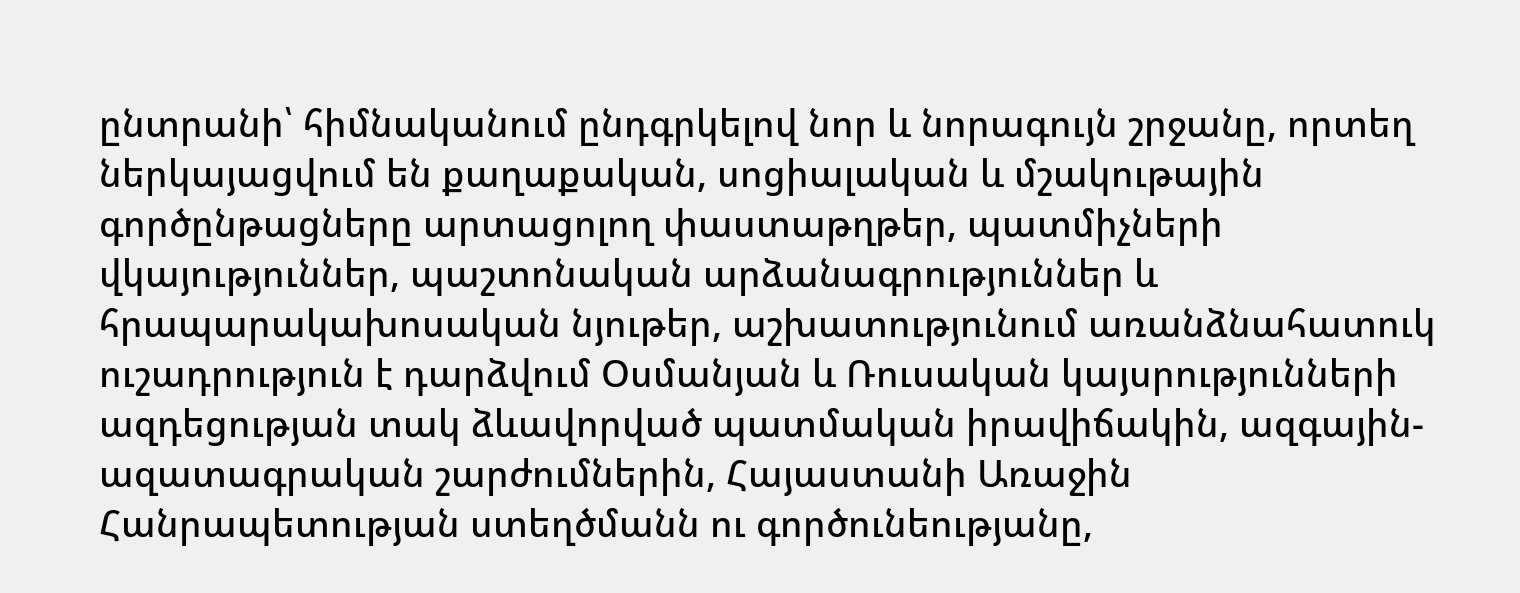ընտրանի՝ հիմնականում ընդգրկելով նոր և նորագույն շրջանը, որտեղ ներկայացվում են քաղաքական, սոցիալական և մշակութային գործընթացները արտացոլող փաստաթղթեր, պատմիչների վկայություններ, պաշտոնական արձանագրություններ և հրապարակախոսական նյութեր, աշխատությունում առանձնահատուկ ուշադրություն է դարձվում Օսմանյան և Ռուսական կայսրությունների ազդեցության տակ ձևավորված պատմական իրավիճակին, ազգային-ազատագրական շարժումներին, Հայաստանի Առաջին Հանրապետության ստեղծմանն ու գործունեությանը,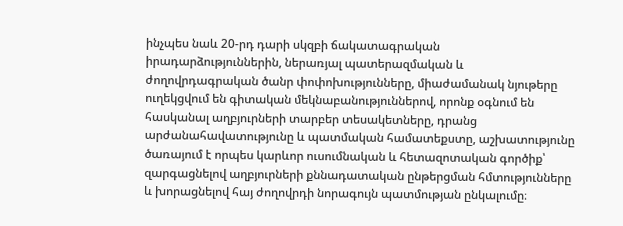ինչպես նաև 20-րդ դարի սկզբի ճակատագրական իրադարձություններին, ներառյալ պատերազմական և ժողովրդագրական ծանր փոփոխությունները, միաժամանակ նյութերը ուղեկցվում են գիտական մեկնաբանություններով, որոնք օգնում են հասկանալ աղբյուրների տարբեր տեսակետները, դրանց արժանահավատությունը և պատմական համատեքստը, աշխատությունը ծառայում է որպես կարևոր ուսումնական և հետազոտական գործիք՝ զարգացնելով աղբյուրների քննադատական ընթերցման հմտությունները և խորացնելով հայ ժողովրդի նորագույն պատմության ընկալումը։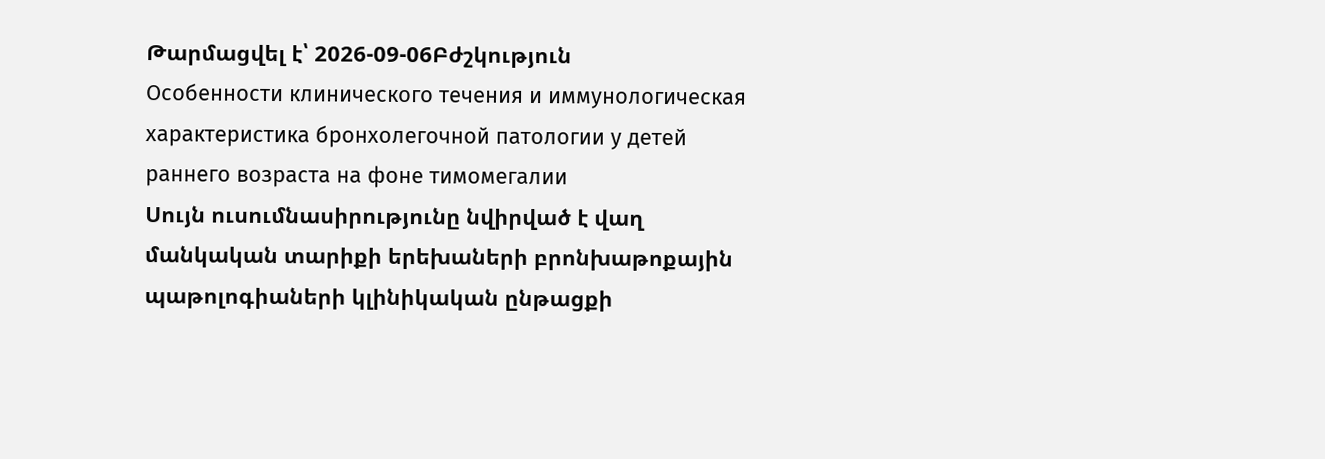Թարմացվել է՝ 2026-09-06Բժշկություն
Особенности клинического течения и иммунологическая характеристика бронхолегочной патологии у детей раннего возраста на фоне тимомегалии
Սույն ուսումնասիրությունը նվիրված է վաղ մանկական տարիքի երեխաների բրոնխաթոքային պաթոլոգիաների կլինիկական ընթացքի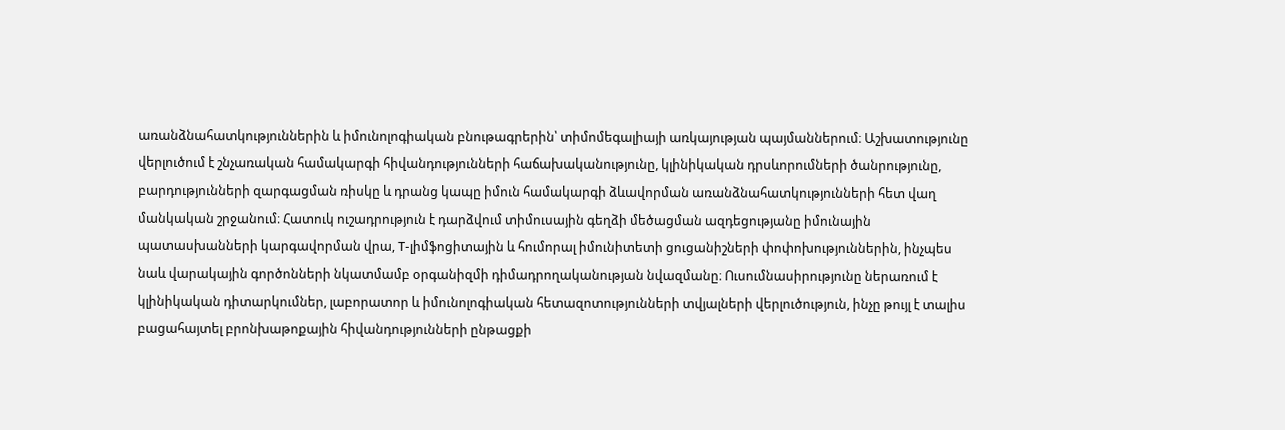առանձնահատկություններին և իմունոլոգիական բնութագրերին՝ տիմոմեգալիայի առկայության պայմաններում։ Աշխատությունը վերլուծում է շնչառական համակարգի հիվանդությունների հաճախականությունը, կլինիկական դրսևորումների ծանրությունը, բարդությունների զարգացման ռիսկը և դրանց կապը իմուն համակարգի ձևավորման առանձնահատկությունների հետ վաղ մանկական շրջանում։ Հատուկ ուշադրություն է դարձվում տիմուսային գեղձի մեծացման ազդեցությանը իմունային պատասխանների կարգավորման վրա, T-լիմֆոցիտային և հումորալ իմունիտետի ցուցանիշների փոփոխություններին, ինչպես նաև վարակային գործոնների նկատմամբ օրգանիզմի դիմադրողականության նվազմանը։ Ուսումնասիրությունը ներառում է կլինիկական դիտարկումներ, լաբորատոր և իմունոլոգիական հետազոտությունների տվյալների վերլուծություն, ինչը թույլ է տալիս բացահայտել բրոնխաթոքային հիվանդությունների ընթացքի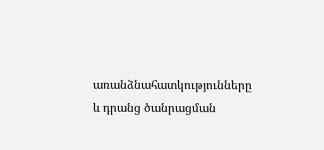առանձնահատկությունները և դրանց ծանրացման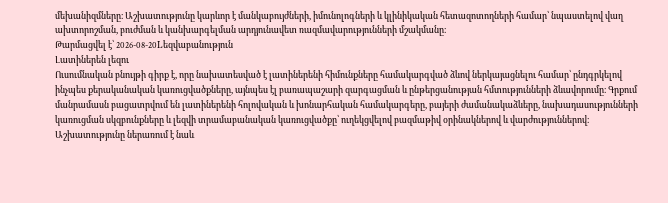մեխանիզմները։ Աշխատությունը կարևոր է մանկաբույժների, իմունոլոգների և կլինիկական հետազոտողների համար՝ նպաստելով վաղ ախտորոշման, բուժման և կանխարգելման արդյունավետ ռազմավարությունների մշակմանը։
Թարմացվել է՝ 2026-08-20Lեզվաբանություն
Լատիներեն լեզու
Ուսումնական բնույթի գիրք է, որը նախատեսված է լատիներենի հիմունքները համակարգված ձևով ներկայացնելու համար՝ ընդգրկելով ինչպես քերականական կառուցվածքները, այնպես էլ բառապաշարի զարգացման և ընթերցանության հմտությունների ձևավորումը։ Գրքում մանրամասն բացատրվում են լատիներենի հոլովական և խոնարհական համակարգերը, բայերի ժամանակաձևերը, նախադասությունների կառուցման սկզբունքները և լեզվի տրամաբանական կառուցվածքը՝ ուղեկցվելով բազմաթիվ օրինակներով և վարժություններով։ Աշխատությունը ներառում է նաև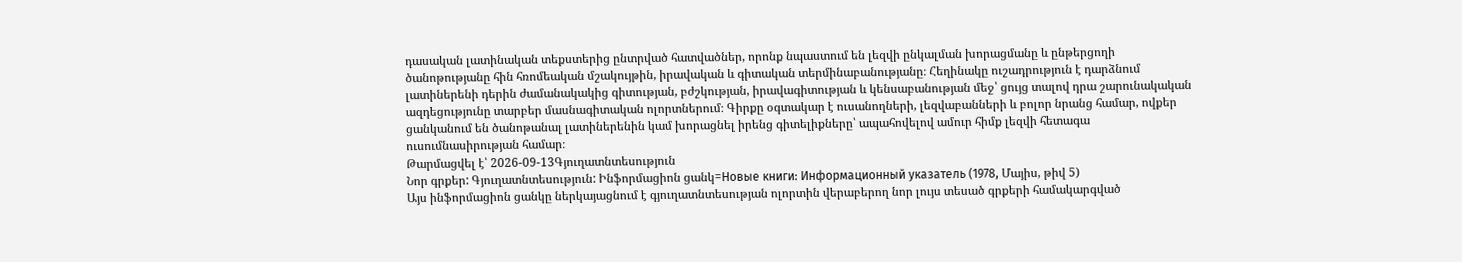դասական լատինական տեքստերից ընտրված հատվածներ, որոնք նպաստում են լեզվի ընկալման խորացմանը և ընթերցողի ծանոթությանը հին հռոմեական մշակույթին, իրավական և գիտական տերմինաբանությանը։ Հեղինակը ուշադրություն է դարձնում լատիներենի դերին ժամանակակից գիտության, բժշկության, իրավագիտության և կենսաբանության մեջ՝ ցույց տալով դրա շարունակական ազդեցությունը տարբեր մասնագիտական ոլորտներում։ Գիրքը օգտակար է ուսանողների, լեզվաբանների և բոլոր նրանց համար, ովքեր ցանկանում են ծանոթանալ լատիներենին կամ խորացնել իրենց գիտելիքները՝ ապահովելով ամուր հիմք լեզվի հետագա ուսումնասիրության համար։
Թարմացվել է՝ 2026-09-13Գյուղատնտեսություն
Նոր գրքեր: Գյուղատնտեսություն: Ինֆորմացիոն ցանկ=Новые книги: Информационный указатель (1978, Մայիս, թիվ 5)
Այս ինֆորմացիոն ցանկը ներկայացնում է գյուղատնտեսության ոլորտին վերաբերող նոր լույս տեսած գրքերի համակարգված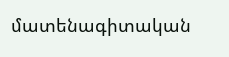մատենագիտական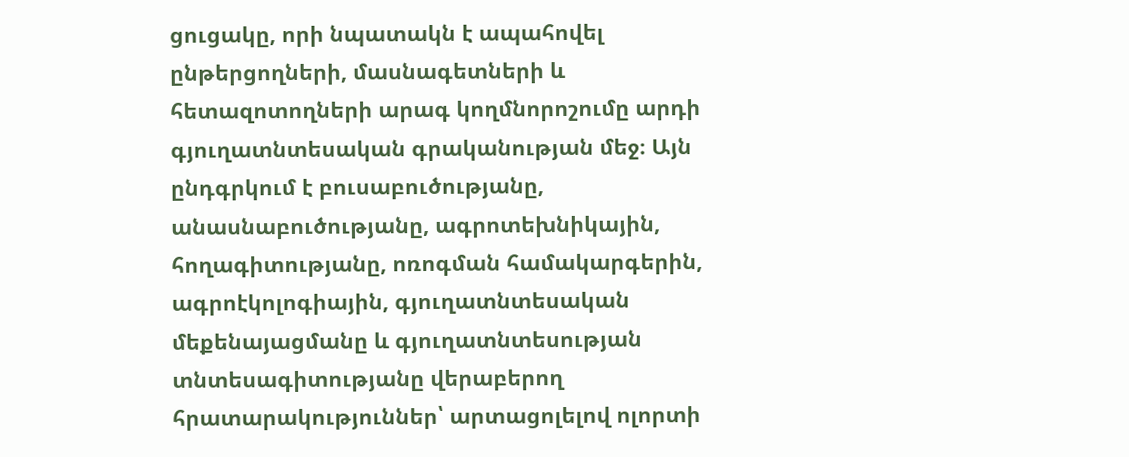ցուցակը, որի նպատակն է ապահովել ընթերցողների, մասնագետների և հետազոտողների արագ կողմնորոշումը արդի գյուղատնտեսական գրականության մեջ։ Այն ընդգրկում է բուսաբուծությանը, անասնաբուծությանը, ագրոտեխնիկային, հողագիտությանը, ոռոգման համակարգերին, ագրոէկոլոգիային, գյուղատնտեսական մեքենայացմանը և գյուղատնտեսության տնտեսագիտությանը վերաբերող հրատարակություններ՝ արտացոլելով ոլորտի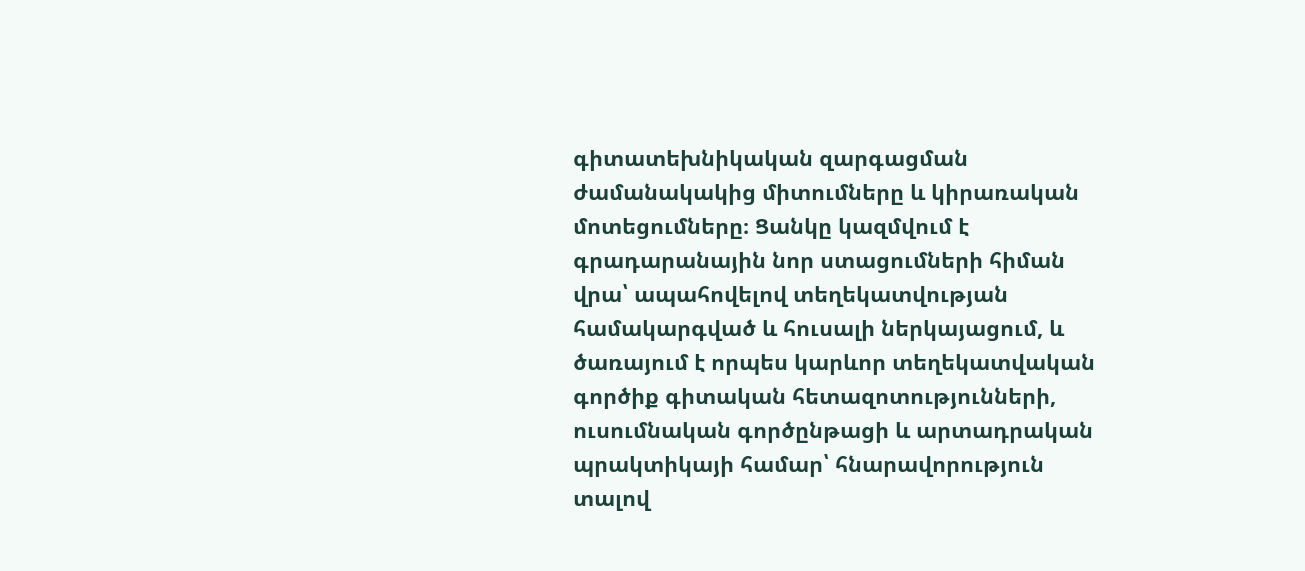գիտատեխնիկական զարգացման ժամանակակից միտումները և կիրառական մոտեցումները։ Ցանկը կազմվում է գրադարանային նոր ստացումների հիման վրա՝ ապահովելով տեղեկատվության համակարգված և հուսալի ներկայացում, և ծառայում է որպես կարևոր տեղեկատվական գործիք գիտական հետազոտությունների, ուսումնական գործընթացի և արտադրական պրակտիկայի համար՝ հնարավորություն տալով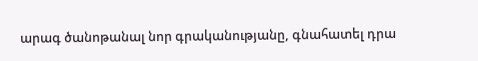արագ ծանոթանալ նոր գրականությանը, գնահատել դրա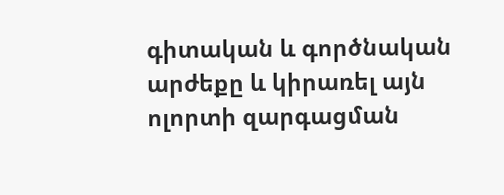գիտական և գործնական արժեքը և կիրառել այն ոլորտի զարգացման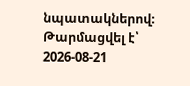նպատակներով։
Թարմացվել է՝ 2026-08-21